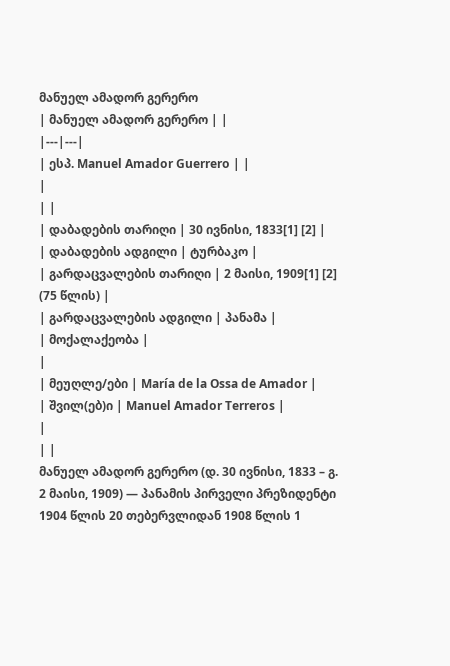მანუელ ამადორ გერერო
| მანუელ ამადორ გერერო | |
|---|---|
| ესპ. Manuel Amador Guerrero | |
|
| |
| დაბადების თარიღი | 30 ივნისი, 1833[1] [2] |
| დაბადების ადგილი | ტურბაკო |
| გარდაცვალების თარიღი | 2 მაისი, 1909[1] [2] (75 წლის) |
| გარდაცვალების ადგილი | პანამა |
| მოქალაქეობა |
|
| მეუღლე/ები | María de la Ossa de Amador |
| შვილ(ებ)ი | Manuel Amador Terreros |
|
| |
მანუელ ამადორ გერერო (დ. 30 ივნისი, 1833 – გ. 2 მაისი, 1909) — პანამის პირველი პრეზიდენტი 1904 წლის 20 თებერვლიდან 1908 წლის 1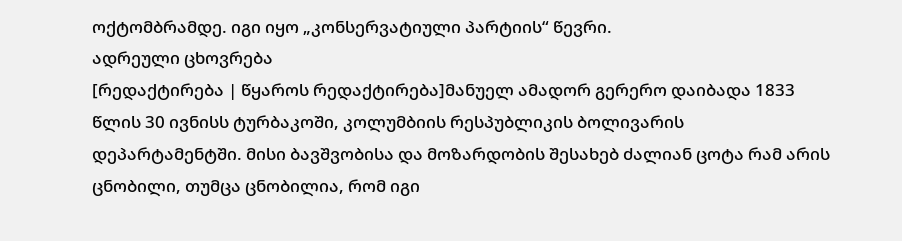ოქტომბრამდე. იგი იყო „კონსერვატიული პარტიის“ წევრი.
ადრეული ცხოვრება
[რედაქტირება | წყაროს რედაქტირება]მანუელ ამადორ გერერო დაიბადა 1833 წლის 30 ივნისს ტურბაკოში, კოლუმბიის რესპუბლიკის ბოლივარის დეპარტამენტში. მისი ბავშვობისა და მოზარდობის შესახებ ძალიან ცოტა რამ არის ცნობილი, თუმცა ცნობილია, რომ იგი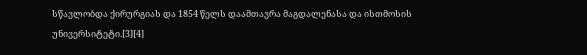სწავლობდა ქირურგიას და 1854 წელს დაამთავრა მაგდალენასა და ისთმოსის უნივერსიტეტი.[3][4]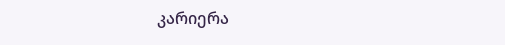კარიერა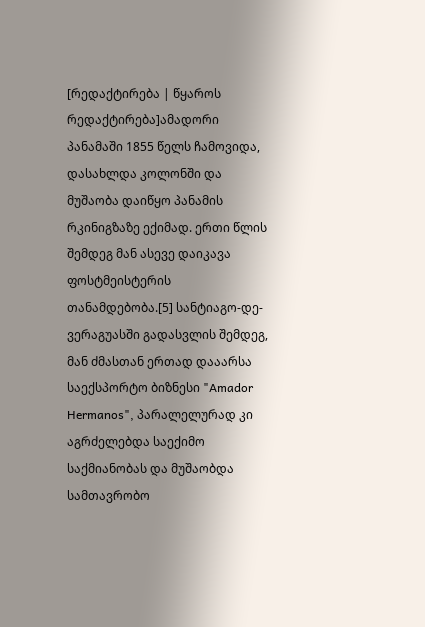[რედაქტირება | წყაროს რედაქტირება]ამადორი პანამაში 1855 წელს ჩამოვიდა, დასახლდა კოლონში და მუშაობა დაიწყო პანამის რკინიგზაზე ექიმად. ერთი წლის შემდეგ მან ასევე დაიკავა ფოსტმეისტერის თანამდებობა.[5] სანტიაგო-დე-ვერაგუასში გადასვლის შემდეგ, მან ძმასთან ერთად დააარსა საექსპორტო ბიზნესი "Amador Hermanos", პარალელურად კი აგრძელებდა საექიმო საქმიანობას და მუშაობდა სამთავრობო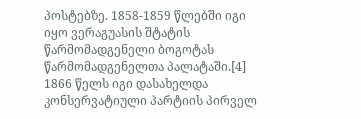პოსტებზე. 1858-1859 წლებში იგი იყო ვერაგუასის შტატის წარმომადგენელი ბოგოტას წარმომადგენელთა პალატაში.[4]
1866 წელს იგი დასახელდა კონსერვატიული პარტიის პირველ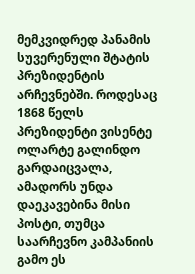მემკვიდრედ პანამის სუვერენული შტატის პრეზიდენტის არჩევნებში. როდესაც 1868 წელს პრეზიდენტი ვისენტე ოლარტე გალინდო გარდაიცვალა, ამადორს უნდა დაეკავებინა მისი პოსტი, თუმცა საარჩევნო კამპანიის გამო ეს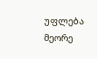უფლება მეორე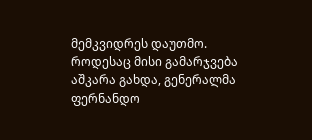მემკვიდრეს დაუთმო. როდესაც მისი გამარჯვება აშკარა გახდა, გენერალმა ფერნანდო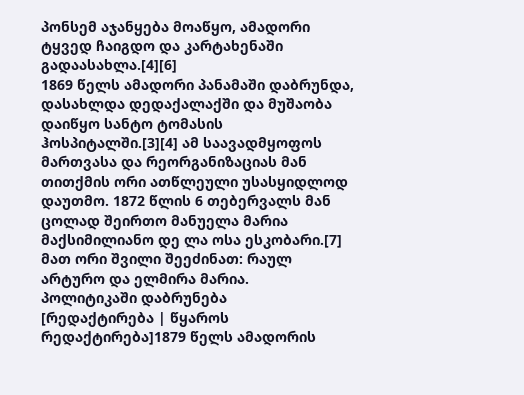პონსემ აჯანყება მოაწყო, ამადორი ტყვედ ჩაიგდო და კარტახენაში გადაასახლა.[4][6]
1869 წელს ამადორი პანამაში დაბრუნდა, დასახლდა დედაქალაქში და მუშაობა დაიწყო სანტო ტომასის ჰოსპიტალში.[3][4] ამ საავადმყოფოს მართვასა და რეორგანიზაციას მან თითქმის ორი ათწლეული უსასყიდლოდ დაუთმო. 1872 წლის 6 თებერვალს მან ცოლად შეირთო მანუელა მარია მაქსიმილიანო დე ლა ოსა ესკობარი.[7] მათ ორი შვილი შეეძინათ: რაულ არტურო და ელმირა მარია.
პოლიტიკაში დაბრუნება
[რედაქტირება | წყაროს რედაქტირება]1879 წელს ამადორის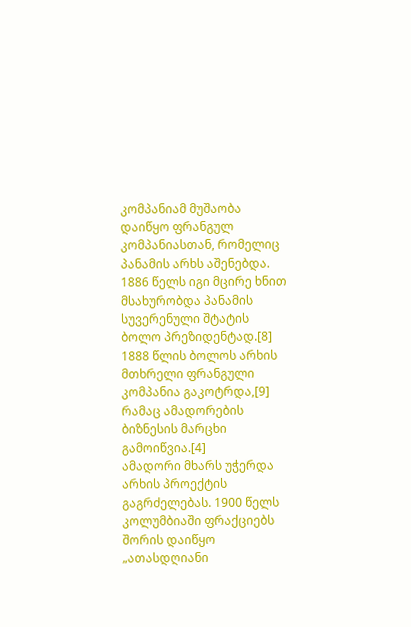კომპანიამ მუშაობა დაიწყო ფრანგულ კომპანიასთან, რომელიც პანამის არხს აშენებდა. 1886 წელს იგი მცირე ხნით მსახურობდა პანამის სუვერენული შტატის ბოლო პრეზიდენტად.[8] 1888 წლის ბოლოს არხის მთხრელი ფრანგული კომპანია გაკოტრდა,[9] რამაც ამადორების ბიზნესის მარცხი გამოიწვია.[4]
ამადორი მხარს უჭერდა არხის პროექტის გაგრძელებას. 1900 წელს კოლუმბიაში ფრაქციებს შორის დაიწყო „ათასდღიანი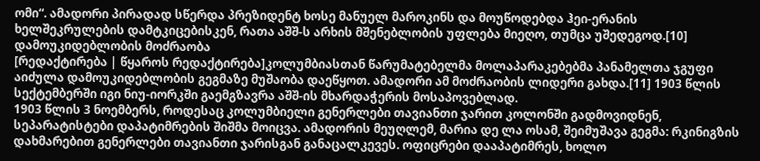ომი“. ამადორი პირადად სწერდა პრეზიდენტ ხოსე მანუელ მაროკინს და მოუწოდებდა ჰეი-ერანის ხელშეკრულების დამტკიცებისკენ, რათა აშშ-ს არხის მშენებლობის უფლება მიეღო, თუმცა უშედეგოდ.[10]
დამოუკიდებლობის მოძრაობა
[რედაქტირება | წყაროს რედაქტირება]კოლუმბიასთან წარუმატებელმა მოლაპარაკებებმა პანამელთა ჯგუფი აიძულა დამოუკიდებლობის გეგმაზე მუშაობა დაეწყოთ. ამადორი ამ მოძრაობის ლიდერი გახდა.[11] 1903 წლის სექტემბერში იგი ნიუ-იორკში გაემგზავრა აშშ-ის მხარდაჭერის მოსაპოვებლად.
1903 წლის 3 ნოემბერს, როდესაც კოლუმბიელი გენერლები თავიანთი ჯარით კოლონში გადმოვიდნენ, სეპარატისტები დაპატიმრების შიშმა მოიცვა. ამადორის მეუღლემ, მარია დე ლა ოსამ, შეიმუშავა გეგმა: რკინიგზის დახმარებით გენერლები თავიანთი ჯარისგან განაცალკევეს. ოფიცრები დააპატიმრეს, ხოლო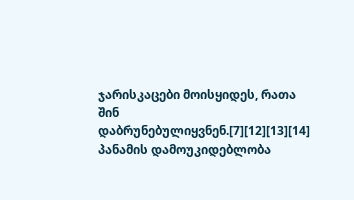ჯარისკაცები მოისყიდეს, რათა შინ დაბრუნებულიყვნენ.[7][12][13][14] პანამის დამოუკიდებლობა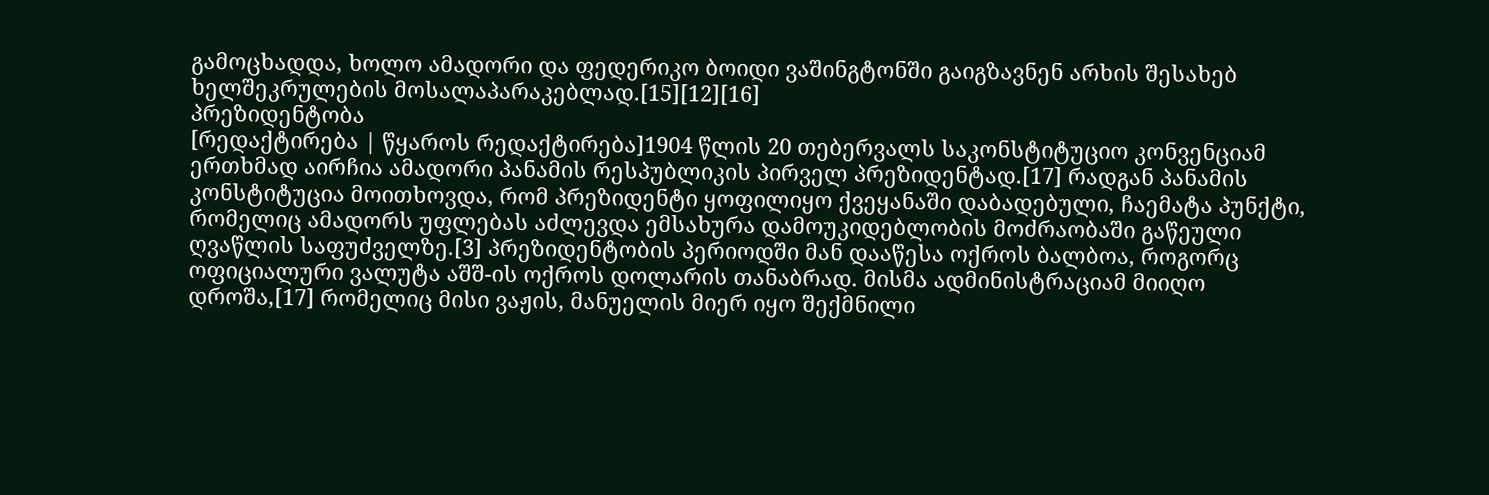გამოცხადდა, ხოლო ამადორი და ფედერიკო ბოიდი ვაშინგტონში გაიგზავნენ არხის შესახებ ხელშეკრულების მოსალაპარაკებლად.[15][12][16]
პრეზიდენტობა
[რედაქტირება | წყაროს რედაქტირება]1904 წლის 20 თებერვალს საკონსტიტუციო კონვენციამ ერთხმად აირჩია ამადორი პანამის რესპუბლიკის პირველ პრეზიდენტად.[17] რადგან პანამის კონსტიტუცია მოითხოვდა, რომ პრეზიდენტი ყოფილიყო ქვეყანაში დაბადებული, ჩაემატა პუნქტი, რომელიც ამადორს უფლებას აძლევდა ემსახურა დამოუკიდებლობის მოძრაობაში გაწეული ღვაწლის საფუძველზე.[3] პრეზიდენტობის პერიოდში მან დააწესა ოქროს ბალბოა, როგორც ოფიციალური ვალუტა აშშ-ის ოქროს დოლარის თანაბრად. მისმა ადმინისტრაციამ მიიღო დროშა,[17] რომელიც მისი ვაჟის, მანუელის მიერ იყო შექმნილი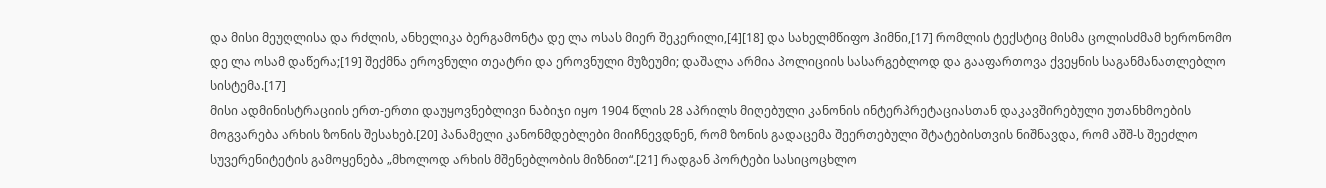და მისი მეუღლისა და რძლის, ანხელიკა ბერგამონტა დე ლა ოსას მიერ შეკერილი,[4][18] და სახელმწიფო ჰიმნი,[17] რომლის ტექსტიც მისმა ცოლისძმამ ხერონომო დე ლა ოსამ დაწერა;[19] შექმნა ეროვნული თეატრი და ეროვნული მუზეუმი; დაშალა არმია პოლიციის სასარგებლოდ და გააფართოვა ქვეყნის საგანმანათლებლო სისტემა.[17]
მისი ადმინისტრაციის ერთ-ერთი დაუყოვნებლივი ნაბიჯი იყო 1904 წლის 28 აპრილს მიღებული კანონის ინტერპრეტაციასთან დაკავშირებული უთანხმოების მოგვარება არხის ზონის შესახებ.[20] პანამელი კანონმდებლები მიიჩნევდნენ, რომ ზონის გადაცემა შეერთებული შტატებისთვის ნიშნავდა, რომ აშშ-ს შეეძლო სუვერენიტეტის გამოყენება „მხოლოდ არხის მშენებლობის მიზნით“.[21] რადგან პორტები სასიცოცხლო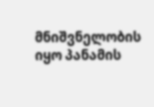მნიშვნელობის იყო პანამის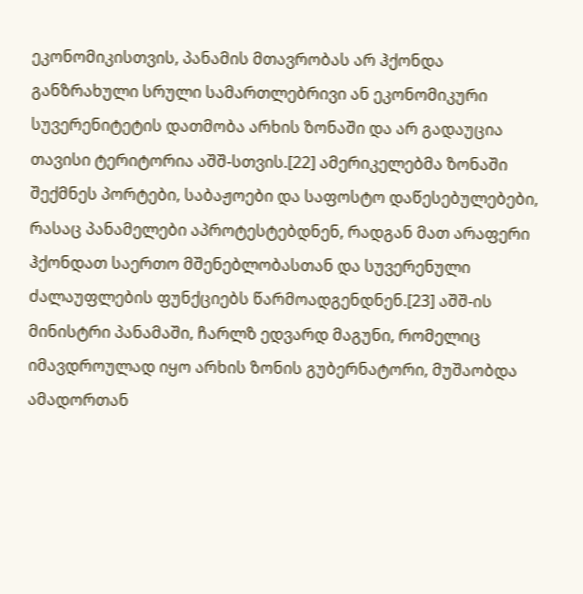ეკონომიკისთვის, პანამის მთავრობას არ ჰქონდა განზრახული სრული სამართლებრივი ან ეკონომიკური სუვერენიტეტის დათმობა არხის ზონაში და არ გადაუცია თავისი ტერიტორია აშშ-სთვის.[22] ამერიკელებმა ზონაში შექმნეს პორტები, საბაჟოები და საფოსტო დაწესებულებები, რასაც პანამელები აპროტესტებდნენ, რადგან მათ არაფერი ჰქონდათ საერთო მშენებლობასთან და სუვერენული ძალაუფლების ფუნქციებს წარმოადგენდნენ.[23] აშშ-ის მინისტრი პანამაში, ჩარლზ ედვარდ მაგუნი, რომელიც იმავდროულად იყო არხის ზონის გუბერნატორი, მუშაობდა ამადორთან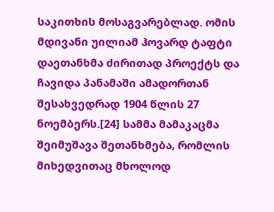საკითხის მოსაგვარებლად. ომის მდივანი უილიამ ჰოვარდ ტაფტი დაეთანხმა ძირითად პროექტს და ჩავიდა პანამაში ამადორთან შესახვედრად 1904 წლის 27 ნოემბერს.[24] სამმა მამაკაცმა შეიმუშავა შეთანხმება, რომლის მიხედვითაც მხოლოდ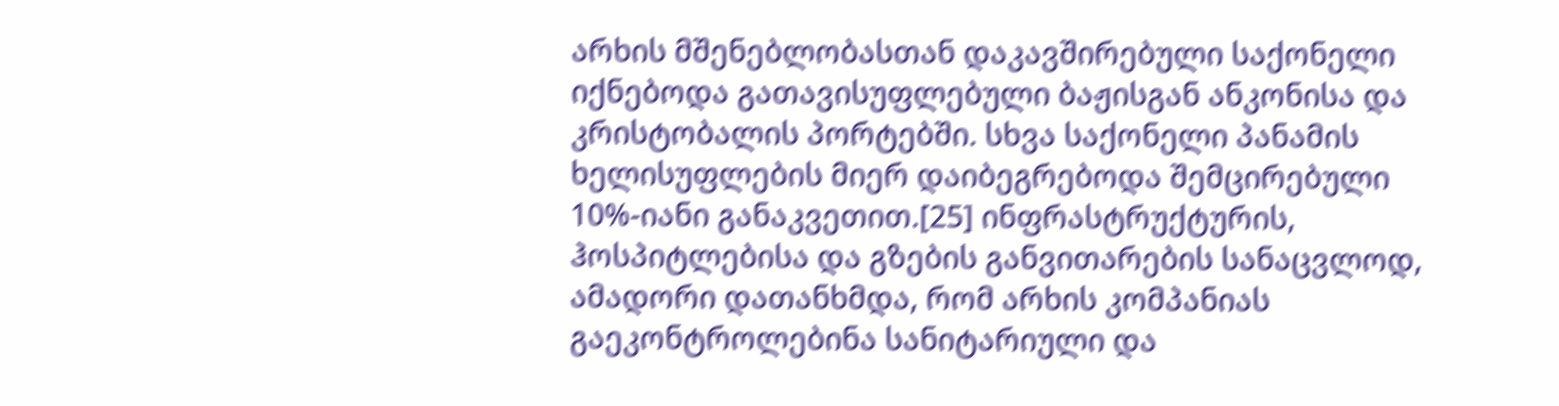არხის მშენებლობასთან დაკავშირებული საქონელი იქნებოდა გათავისუფლებული ბაჟისგან ანკონისა და კრისტობალის პორტებში. სხვა საქონელი პანამის ხელისუფლების მიერ დაიბეგრებოდა შემცირებული 10%-იანი განაკვეთით.[25] ინფრასტრუქტურის, ჰოსპიტლებისა და გზების განვითარების სანაცვლოდ, ამადორი დათანხმდა, რომ არხის კომპანიას გაეკონტროლებინა სანიტარიული და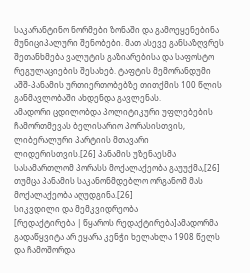საკარანტინო ნორმები ზონაში და გამოეყენებინა მუნიციპალური შენობები. მათ ასევე განსაზღვრეს შეთანხმება ვალუტის გაზიარებისა და საფოსტო რეგულაციების შესახებ. ტაფტის მემორანდუმი აშშ-პანამის ურთიერთობებზე თითქმის 100 წლის განმავლობაში ახდენდა გავლენას.
ამადორი ცდილობდა პოლიტიკური უფლებების ჩამორთმევას ბელისარიო პორასისთვის, ლიბერალური პარტიის მთავარი ლიდერისთვის.[26] პანამის უზენაესმა სასამართლომ პორასს მოქალაქეობა გაუუქმა,[26] თუმცა პანამის საკანონმდებლო ორგანომ მას მოქალაქეობა აღუდგინა.[26]
სიკვდილი და მემკვიდრეობა
[რედაქტირება | წყაროს რედაქტირება]ამადორმა გადაწყვიტა არ ეყარა კენჭი ხელახლა 1908 წელს და ჩამოშორდა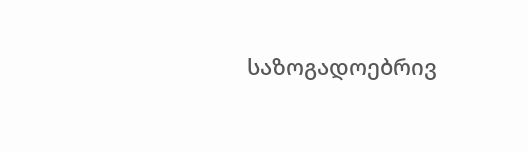საზოგადოებრივ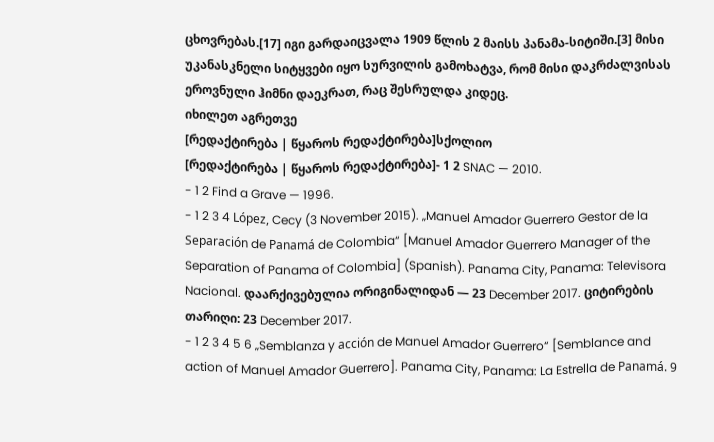ცხოვრებას.[17] იგი გარდაიცვალა 1909 წლის 2 მაისს პანამა-სიტიში.[3] მისი უკანასკნელი სიტყვები იყო სურვილის გამოხატვა, რომ მისი დაკრძალვისას ეროვნული ჰიმნი დაეკრათ, რაც შესრულდა კიდეც.
იხილეთ აგრეთვე
[რედაქტირება | წყაროს რედაქტირება]სქოლიო
[რედაქტირება | წყაროს რედაქტირება]- 1 2 SNAC — 2010.
- 1 2 Find a Grave — 1996.
- 1 2 3 4 López, Cecy (3 November 2015). „Manuel Amador Guerrero Gestor de la Separación de Panamá de Colombia“ [Manuel Amador Guerrero Manager of the Separation of Panama of Colombia] (Spanish). Panama City, Panama: Televisora Nacional. დაარქივებულია ორიგინალიდან — 23 December 2017. ციტირების თარიღი: 23 December 2017.
- 1 2 3 4 5 6 „Semblanza y acción de Manuel Amador Guerrero“ [Semblance and action of Manuel Amador Guerrero]. Panama City, Panama: La Estrella de Panamá. 9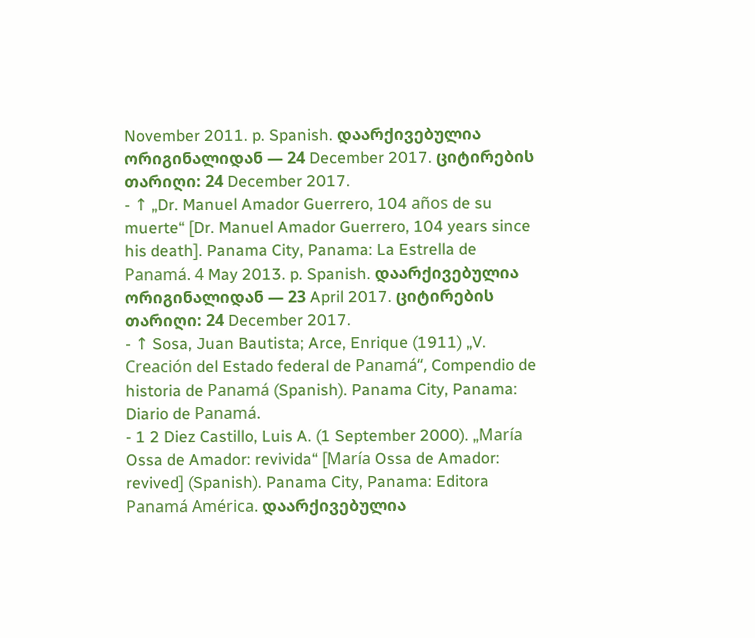November 2011. p. Spanish. დაარქივებულია ორიგინალიდან — 24 December 2017. ციტირების თარიღი: 24 December 2017.
- ↑ „Dr. Manuel Amador Guerrero, 104 años de su muerte“ [Dr. Manuel Amador Guerrero, 104 years since his death]. Panama City, Panama: La Estrella de Panamá. 4 May 2013. p. Spanish. დაარქივებულია ორიგინალიდან — 23 April 2017. ციტირების თარიღი: 24 December 2017.
- ↑ Sosa, Juan Bautista; Arce, Enrique (1911) „V. Creación del Estado federal de Panamá“, Compendio de historia de Panamá (Spanish). Panama City, Panama: Diario de Panamá.
- 1 2 Diez Castillo, Luis A. (1 September 2000). „María Ossa de Amador: revivida“ [María Ossa de Amador: revived] (Spanish). Panama City, Panama: Editora Panamá América. დაარქივებულია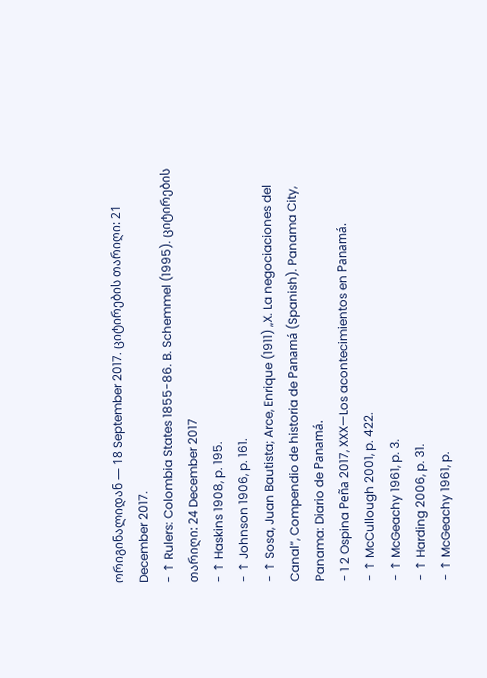ორიგინალიდან — 18 September 2017. ციტირების თარიღი: 21 December 2017.
- ↑ Rulers: Colombia States 1855-86. B. Schemmel (1995). ციტირების თარიღი: 24 December 2017
- ↑ Haskins 1908, p. 195.
- ↑ Johnson 1906, p. 161.
- ↑ Sosa, Juan Bautista; Arce, Enrique (1911) „X. La negociaciones del Canal“, Compendio de historia de Panamá (Spanish). Panama City, Panama: Diario de Panamá.
- 1 2 Ospina Peña 2017, XXX—Los acontecimientos en Panamá.
- ↑ McCullough 2001, p. 422.
- ↑ McGeachy 1961, p. 3.
- ↑ Harding 2006, p. 31.
- ↑ McGeachy 1961, p.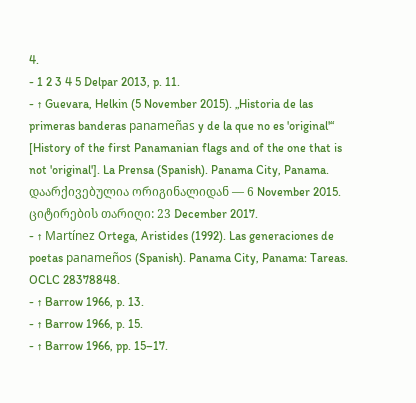4.
- 1 2 3 4 5 Delpar 2013, p. 11.
- ↑ Guevara, Helkin (5 November 2015). „Historia de las primeras banderas panameñas y de la que no es 'original'“ [History of the first Panamanian flags and of the one that is not 'original']. La Prensa (Spanish). Panama City, Panama. დაარქივებულია ორიგინალიდან — 6 November 2015. ციტირების თარიღი: 23 December 2017.
- ↑ Martínez Ortega, Aristides (1992). Las generaciones de poetas panameños (Spanish). Panama City, Panama: Tareas. OCLC 28378848.
- ↑ Barrow 1966, p. 13.
- ↑ Barrow 1966, p. 15.
- ↑ Barrow 1966, pp. 15–17.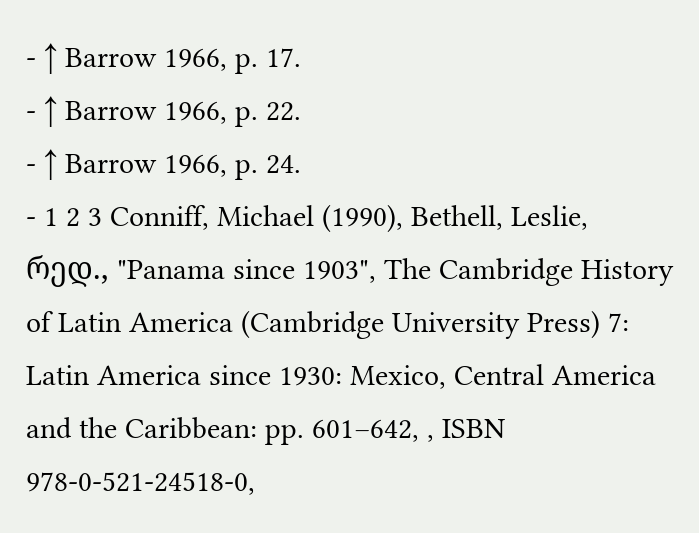- ↑ Barrow 1966, p. 17.
- ↑ Barrow 1966, p. 22.
- ↑ Barrow 1966, p. 24.
- 1 2 3 Conniff, Michael (1990), Bethell, Leslie, რედ., "Panama since 1903", The Cambridge History of Latin America (Cambridge University Press) 7: Latin America since 1930: Mexico, Central America and the Caribbean: pp. 601–642, , ISBN 978-0-521-24518-0,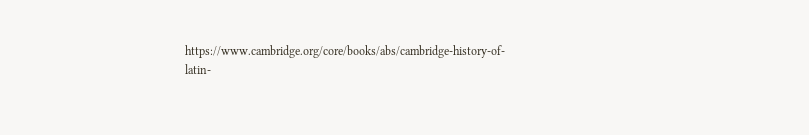https://www.cambridge.org/core/books/abs/cambridge-history-of-latin-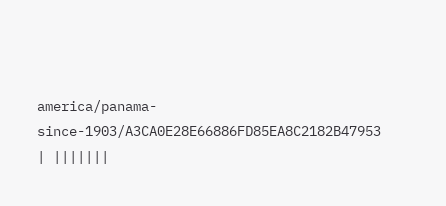america/panama-since-1903/A3CA0E28E66886FD85EA8C2182B47953
| |||||||